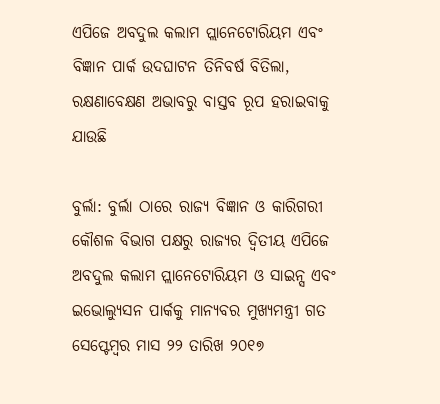ଏପିଜେ ଅବଦୁଲ କଲାମ ପ୍ଲାନେଟୋରିୟମ ଏବଂ ବିଜ୍ଞାନ ପାର୍କ ଉଦଘାଟନ ତିନିବର୍ଷ ବିତିଲା, ରକ୍ଷଣାବେକ୍ଷଣ ଅଭାବରୁ ବାସ୍ତବ ରୂପ ହରାଇବାକୁ ଯାଉଛି

ବୁର୍ଲା: ବୁର୍ଲା ଠାରେ ରାଜ୍ୟ ବିଜ୍ଞାନ ଓ କାରିଗରୀ କୌଶଳ ବିଭାଗ ପକ୍ଷରୁ ରାଜ୍ୟର ଦ୍ୱିତୀୟ ଏପିଜେ ଅବଦୁଲ କଲାମ ପ୍ଲାନେଟୋରିୟମ ଓ ସାଇନ୍ସ ଏବଂ ଇଭୋଲ୍ୟୁସନ ପାର୍କକୁ ମାନ୍ୟବର ମୁଖ୍ୟମନ୍ତ୍ରୀ ଗତ ସେପ୍ଟେମ୍ବର ମାସ ୨୨ ତାରିଖ ୨୦୧୭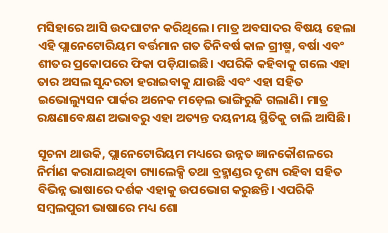ମସିହାରେ ଆସି ଉଦଘାଟନ କରିଥିଲେ। ମାତ୍ର ଅବସାଦର ବିଷୟ ହେଲା ଏହି ପ୍ଲାନେଟୋରିୟମ ବର୍ତ୍ତମାନ ଗତ ତିନିବର୍ଷ କାଳ ଗ୍ରୀଷ୍ମ, ବର୍ଷା ଏବଂ ଶୀତର ପ୍ରକୋପରେ ଫିକା ପଡ଼ିଯାଇଛି। ଏପରିକି କହିବାକୁ ଗଲେ ଏହା ତାର ଅସଲ ସୁନ୍ଦରତା ହରାଇବାକୁ ଯାଉଛି ଏବଂ ଏହା ସହିତ ଇଭୋଲ୍ୟୁସନ ପାର୍କର ଅନେକ ମଡ଼େଲ ଭାଙ୍ଗିରୁଜି ଗଲାଣି। ମାତ୍ର ରକ୍ଷଣାବେକ୍ଷଣ ଅଭାବରୁ ଏହା ଅତ୍ୟନ୍ତ ଦୟନୀୟ ସ୍ଥିତିକୁ ଚାଲି ଆସିଛି।

ସୂଚନା ଥାଉକି, ପ୍ଲାନେଟୋରିୟମ ମଧ୍ୟରେ ଉନ୍ନତ ଜ୍ଞାନକୌଶଳରେ ନିର୍ମାଣ କରାଯାଇଥିବା ଗ୍ୟାଲେକ୍ସି ତଥା ବ୍ରହ୍ମାଣ୍ଡର ଦୃଶ୍ୟ ରହିବା ସହିତ ବିଭିନ୍ନ ଭାଷାରେ ଦର୍ଶକ ଏହାକୁ ଉପଭୋଗ କରୁଛନ୍ତି। ଏପରିକି ସମ୍ବଲପୁରୀ ଭାଷାରେ ମଧ୍ୟ ଶୋ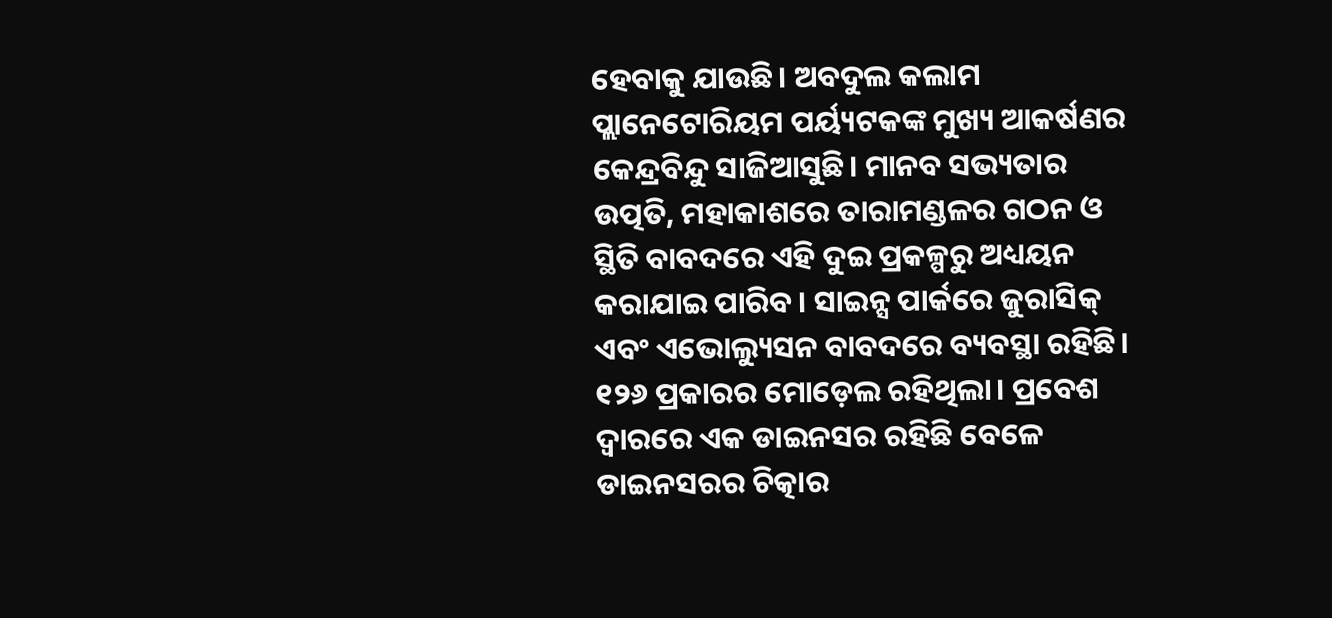ହେବାକୁ ଯାଉଛି। ଅବଦୁଲ କଲାମ ପ୍ଲାନେଟୋରିୟମ ପର୍ୟ୍ୟଟକଙ୍କ ମୁଖ୍ୟ ଆକର୍ଷଣର କେନ୍ଦ୍ରବିନ୍ଦୁ ସାଜିଆସୁଛି। ମାନବ ସଭ୍ୟତାର ଉତ୍ପତି, ମହାକାଶରେ ତାରାମଣ୍ଡଳର ଗଠନ ଓ ସ୍ଥିତି ବାବଦରେ ଏହି ଦୁଇ ପ୍ରକଳ୍ପରୁ ଅଧ୍ୟୟନ କରାଯାଇ ପାରିବ। ସାଇନ୍ସ ପାର୍କରେ ଜୁରାସିକ୍‍ ଏବଂ ଏଭୋଲ୍ୟୁସନ ବାବଦରେ ବ୍ୟବସ୍ଥା ରହିଛି। ୧୨୬ ପ୍ରକାରର ମୋଡ଼େଲ ରହିଥିଲା। ପ୍ରବେଶ ଦ୍ୱାରରେ ଏକ ଡାଇନସର ରହିଛି ବେଳେ ଡାଇନସରର ଚିତ୍କାର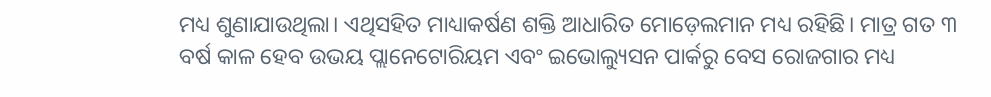ମଧ୍ୟ ଶୁଣାଯାଉଥିଲା। ଏଥିସହିତ ମାଧ୍ୟାକର୍ଷଣ ଶକ୍ତି ଆଧାରିତ ମୋଡ଼େଲମାନ ମଧ୍ୟ ରହିଛି। ମାତ୍ର ଗତ ୩ ବର୍ଷ କାଳ ହେବ ଉଭୟ ପ୍ଲାନେଟୋରିୟମ ଏବଂ ଇଭୋଲ୍ୟୁସନ ପାର୍କରୁ ବେସ ରୋଜଗାର ମଧ୍ୟ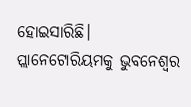ହୋଇସାରିଛି। ପ୍ଲାନେଟୋରିୟମକୁ ଭୁବନେଶ୍ୱର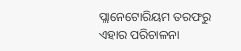ପ୍ଲାନେଟୋରିୟମ ତରଫରୁ ଏହାର ପରିଚାଳନା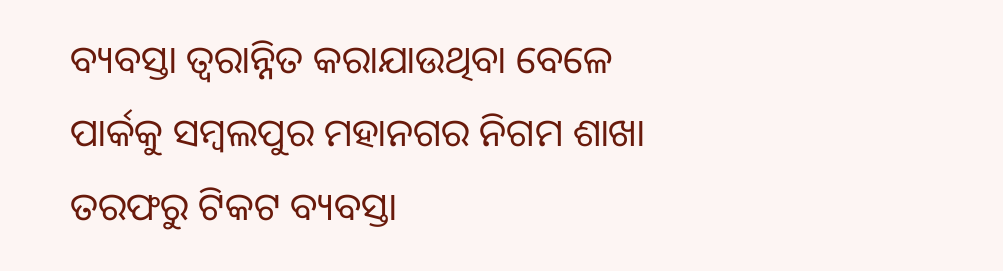ବ୍ୟବସ୍ତା ତ୍ୱରାନ୍ନିତ କରାଯାଉଥିବା ବେଳେ ପାର୍କକୁ ସମ୍ବଲପୁର ମହାନଗର ନିଗମ ଶାଖା ତରଫରୁ ଟିକଟ ବ୍ୟବସ୍ତା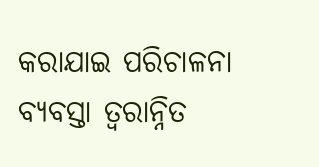କରାଯାଇ ପରିଚାଳନା ବ୍ୟବସ୍ତା ତ୍ୱରାନ୍ନିତ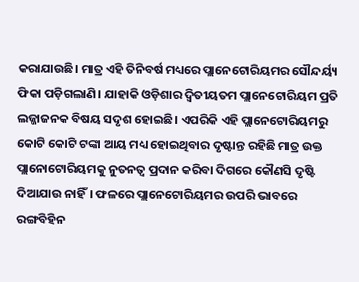କରାଯାଉଛି। ମାତ୍ର ଏହି ତିନିବର୍ଷ ମଧ୍ୟରେ ପ୍ଲାନେଟୋରିୟମର ସୌନ୍ଦର୍ୟ୍ୟ ଫିକା ପଡ଼ିଗଲାଣି। ଯାହାକି ଓଡ଼ିଶାର ଦ୍ୱିତୀୟତମ ପ୍ଲାନେଟୋରିୟମ ପ୍ରତି ଲଜ୍ଜାଜନକ ବିଷୟ ସଦୃଶ ହୋଇଛି। ଏପରିକି ଏହି ପ୍ଲାନେଟୋରିୟମରୁ କୋଟି କୋଟି ଟଙ୍କା ଆୟ ମଧ୍ୟ ହୋଇଥିବାର ଦୃଷ୍ଟାନ୍ତ ରହିଛି ମାତ୍ର ଉକ୍ତ ପ୍ଲାନୋଟୋରିୟମକୁ ନୁତନତ୍ୱ ପ୍ରଦାନ କରିବା ଦିଗରେ କୌଣସି ଦୃଷ୍ଟି ଦିଆଯାଉ ନାହିଁ। ଫଳରେ ପ୍ଲାନେଟୋରିୟମର ଉପରି ଭାବରେ ରଙ୍ଗବିହିନ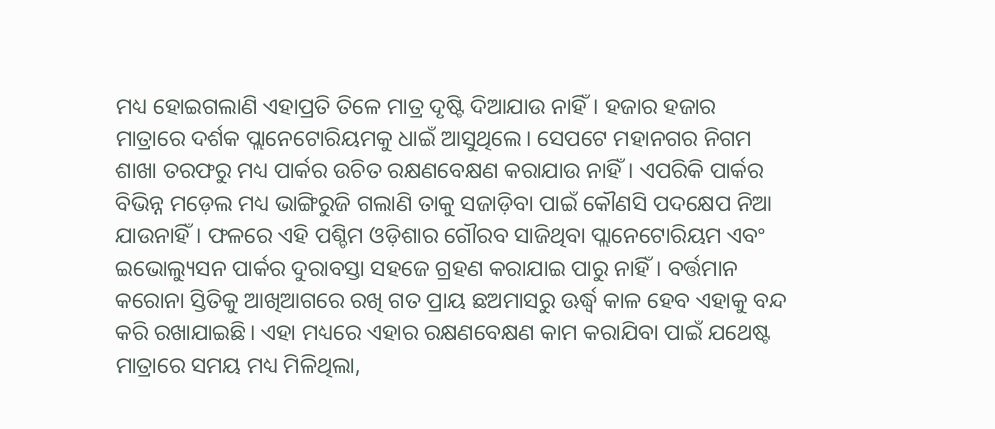ମଧ୍ୟ ହୋଇଗଲାଣି ଏହାପ୍ରତି ତିଳେ ମାତ୍ର ଦୃଷ୍ଟି ଦିଆଯାଉ ନାହିଁ। ହଜାର ହଜାର ମାତ୍ରାରେ ଦର୍ଶକ ପ୍ଲାନେଟୋରିୟମକୁ ଧାଇଁ ଆସୁଥିଲେ। ସେପଟେ ମହାନଗର ନିଗମ ଶାଖା ତରଫରୁ ମଧ୍ୟ ପାର୍କର ଉଚିତ ରକ୍ଷଣବେକ୍ଷଣ କରାଯାଉ ନାହିଁ। ଏପରିକି ପାର୍କର ବିଭିନ୍ନ ମଡ଼େଲ ମଧ୍ୟ ଭାଙ୍ଗିରୁଜି ଗଲାଣି ତାକୁ ସଜାଡ଼ିବା ପାଇଁ କୌଣସି ପଦକ୍ଷେପ ନିଆ ଯାଉନାହିଁ। ଫଳରେ ଏହି ପଶ୍ଚିମ ଓଡ଼ିଶାର ଗୌରବ ସାଜିଥିବା ପ୍ଲାନେଟୋରିୟମ ଏବଂ ଇଭୋଲ୍ୟୁସନ ପାର୍କର ଦୁରାବସ୍ତା ସହଜେ ଗ୍ରହଣ କରାଯାଇ ପାରୁ ନାହିଁ। ବର୍ତ୍ତମାନ କରୋନା ସ୍ତିତିକୁ ଆଖିଆଗରେ ରଖି ଗତ ପ୍ରାୟ ଛଅମାସରୁ ଊର୍ଦ୍ଧ୍ବ କାଳ ହେବ ଏହାକୁ ବନ୍ଦ କରି ରଖାଯାଇଛି। ଏହା ମଧ୍ୟରେ ଏହାର ରକ୍ଷଣବେକ୍ଷଣ କାମ କରାଯିବା ପାଇଁ ଯଥେଷ୍ଟ ମାତ୍ରାରେ ସମୟ ମଧ୍ୟ ମିଳିଥିଲା,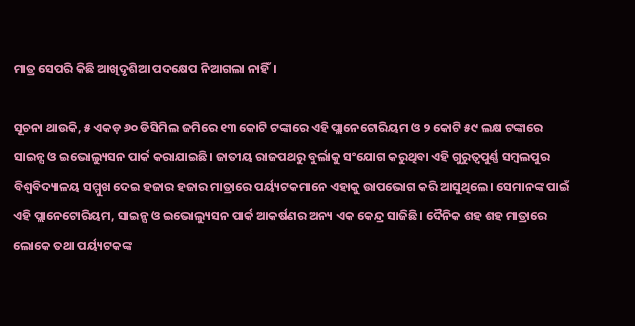ମାତ୍ର ସେପରି କିଛି ଆଖିଦୃଶିଆ ପଦକ୍ଷେପ ନିଆଗଲା ନାହିଁ।

ସୂଚନା ଥାଉକି, ୫ ଏକଡ଼ ୬୦ ଡିସିମିଲ ଜମିରେ ୧୩ କୋଟି ଟଙ୍କାରେ ଏହି ପ୍ଲାନେଟୋରିୟମ ଓ ୨ କୋଟି ୫୯ ଲକ୍ଷ ଟଙ୍କାରେ ସାଇନ୍ସ ଓ ଇଭୋଲ୍ୟୁସନ ପାର୍କ କରାଯାଇଛି। ଜାତୀୟ ରାଜପଥରୁ ବୁର୍ଲାକୁ ସଂଯୋଗ କରୁଥିବା ଏହି ଗୁରୁତ୍ୱପୁର୍ଣ୍ଣ ସମ୍ବଲପୁର ବିଶ୍ୱବିଦ୍ୟାଳୟ ସମ୍ମୁଖ ଦେଇ ହଜାର ହଜାର ମାତ୍ରାରେ ପର୍ୟ୍ୟଟକମାନେ ଏହାକୁ ଉାପଭୋଗ କରି ଆସୁଥିଲେ। ସେମାନଙ୍କ ପାଇଁ ଏହି ପ୍ଲାନେଟୋରିୟମ, ସାଇନ୍ସ ଓ ଇଭୋଲ୍ୟୁସନ ପାର୍କ ଆକର୍ଷଣର ଅନ୍ୟ ଏକ କେନ୍ଦ୍ର ସାଜିଛି। ଦୈନିକ ଶହ ଶହ ମାତ୍ରାରେ ଲୋକେ ତଥା ପର୍ୟ୍ୟଟକଙ୍କ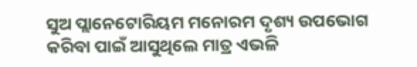ସୁଅ ପ୍ଲାନେଟୋରିୟମ ମନୋରମ ଦୃଶ୍ୟ ଉପଭୋଗ କରିବା ପାଇଁ ଆସୁଥିଲେ ମାତ୍ର ଏଭଳି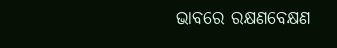ଭାବରେ ରକ୍ଷଣବେକ୍ଷଣ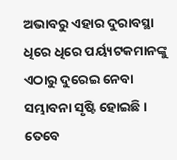ଅଭାବରୁ ଏହାର ଦୁରାବସ୍ଥା ଧିରେ ଧିରେ ପର୍ୟ୍ୟଟକମାନଙ୍କୁ ଏଠାରୁ ଦୁରେଇ ନେବା ସମ୍ଭାବନା ସୃଷ୍ଟି ହୋଇଛି। ତେବେ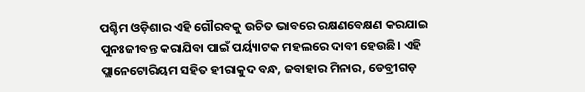ପଶ୍ଚିମ ଓଡ଼ିଶାର ଏହି ଗୌରବକୁ ଉଚିତ ଭାବରେ ରକ୍ଷଣବେକ୍ଷଣ କରଯାଇ ପୁନଃଜୀବନ୍ତ କରାଯିବା ପାଇଁ ପର୍ୟ୍ୟାଟକ ମହଲରେ ଦାବୀ ହେଉଛି। ଏହି ପ୍ଲାନେଟୋରିୟମ ସହିତ ହୀରାକୁଦ ବନ୍ଧ, ଜବାହାର ମିନାର, ଡେବ୍ରୀଗଡ଼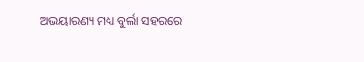ଅଭୟାରଣ୍ୟ ମଧ୍ୟ ବୁର୍ଲା ସହରରେ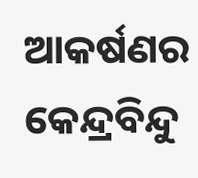ଆକର୍ଷଣର କେନ୍ଦ୍ରବିନ୍ଦୁ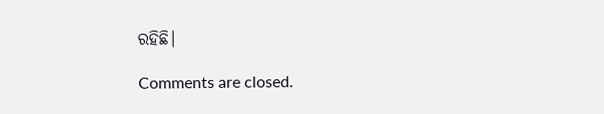ରହିଛି।

Comments are closed.